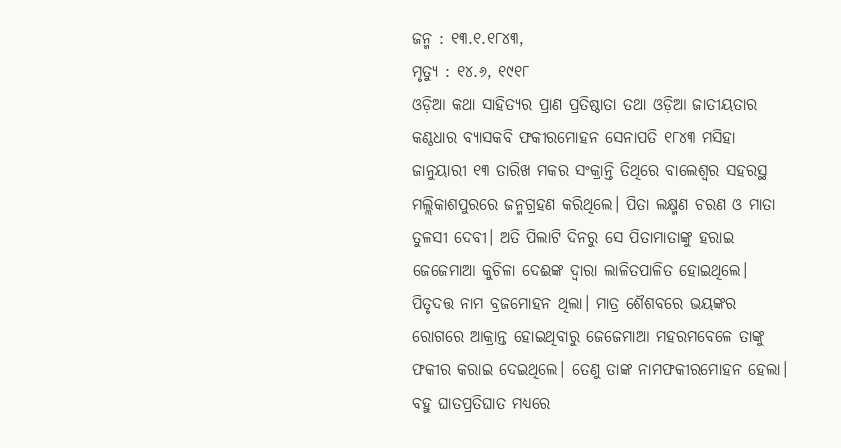ଜନ୍ମ : ୧୩.୧.୧୮୪୩,
ମୃତ୍ୟୁ : ୧୪.୬, ୧୯୧୮
ଓଡ଼ିଆ କଥା ସାହିତ୍ୟର ପ୍ରାଣ ପ୍ରତିଷ୍ଠାତା ତଥା ଓଡ଼ିଆ ଜାତୀୟତାର କଣ୍ଠଧାର ବ୍ୟାସକବି ଫକୀରମୋହନ ସେନାପତି ୧୮୪୩ ମସିହା ଜାନୁୟାରୀ ୧୩ ତାରିଖ ମକର ସଂକ୍ରାନ୍ତି ତିଥିରେ ବାଲେଶ୍ବର ସହରସ୍ଥ ମଲ୍ଲିକାଶପୁରରେ ଜନ୍ମଗ୍ରହଣ କରିଥିଲେ। ପିତା ଲକ୍ଷ୍ମଣ ଚରଣ ଓ ମାତା ତୁଳସୀ ଦେବୀ। ଅତି ପିଲାଟି ଦିନରୁ ସେ ପିତାମାତାଙ୍କୁ ହରାଇ ଜେଜେମାଆ କୁଚିଳା ଦେଈଙ୍କ ଦ୍ଵାରା ଲାଳିତପାଳିତ ହୋଇଥିଲେ। ପିତୃଦତ୍ତ ନାମ ବ୍ରଜମୋହନ ଥିଲା। ମାତ୍ର ଶୈଶବରେ ଭୟଙ୍କର ରୋଗରେ ଆକ୍ରାନ୍ତ ହୋଇଥିବାରୁ ଜେଜେମାଆ ମହରମବେଳେ ତାଙ୍କୁ ଫକୀର କରାଇ ଦେଇଥିଲେ। ତେଣୁ ତାଙ୍କ ନାମଫକୀରମୋହନ ହେଲା। ବହୁ ଘାତପ୍ରତିଘାତ ମଧ୍ଯରେ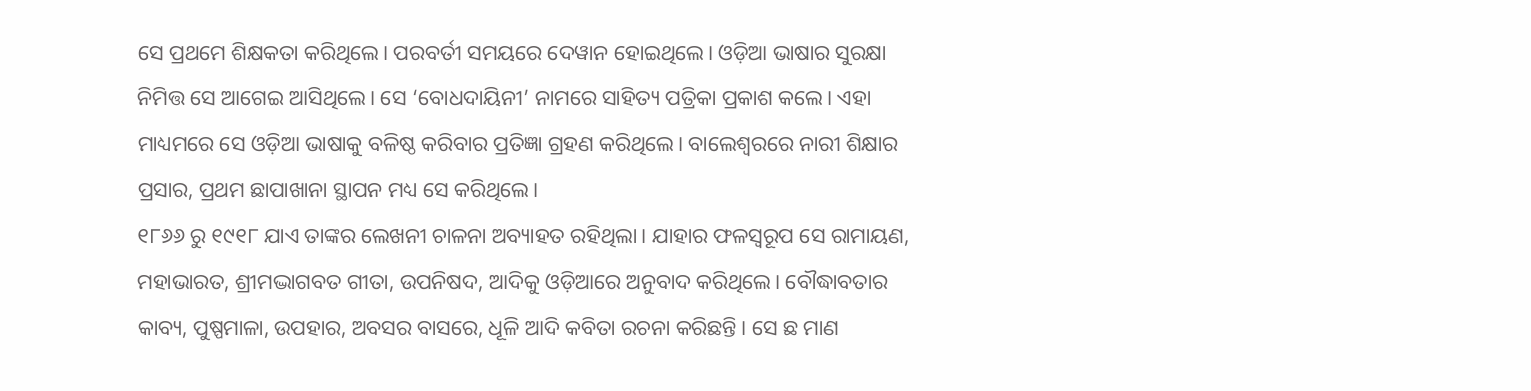ସେ ପ୍ରଥମେ ଶିକ୍ଷକତା କରିଥିଲେ। ପରବର୍ତୀ ସମୟରେ ଦେୱାନ ହୋଇଥିଲେ। ଓଡ଼ିଆ ଭାଷାର ସୁରକ୍ଷା ନିମିତ୍ତ ସେ ଆଗେଇ ଆସିଥିଲେ। ସେ ‘ବୋଧଦାୟିନୀ’ ନାମରେ ସାହିତ୍ୟ ପତ୍ରିକା ପ୍ରକାଶ କଲେ। ଏହା ମାଧ୍ୟମରେ ସେ ଓଡ଼ିଆ ଭାଷାକୁ ବଳିଷ୍ଠ କରିବାର ପ୍ରତିଜ୍ଞା ଗ୍ରହଣ କରିଥିଲେ। ବାଲେଶ୍ବରରେ ନାରୀ ଶିକ୍ଷାର ପ୍ରସାର, ପ୍ରଥମ ଛାପାଖାନା ସ୍ଥାପନ ମଧ୍ୟ ସେ କରିଥିଲେ।
୧୮୬୬ ରୁ ୧୯୧୮ ଯାଏ ତାଙ୍କର ଲେଖନୀ ଚାଳନା ଅବ୍ୟାହତ ରହିଥିଲା। ଯାହାର ଫଳସ୍ଵରୂପ ସେ ରାମାୟଣ, ମହାଭାରତ, ଶ୍ରୀମଦ୍ଭାଗବତ ଗୀତା, ଉପନିଷଦ, ଆଦିକୁ ଓଡ଼ିଆରେ ଅନୁବାଦ କରିଥିଲେ। ବୌଦ୍ଧାବତାର କାବ୍ୟ, ପୁଷ୍ପମାଳା, ଉପହାର, ଅବସର ବାସରେ, ଧୂଳି ଆଦି କବିତା ରଚନା କରିଛନ୍ତି। ସେ ଛ ମାଣ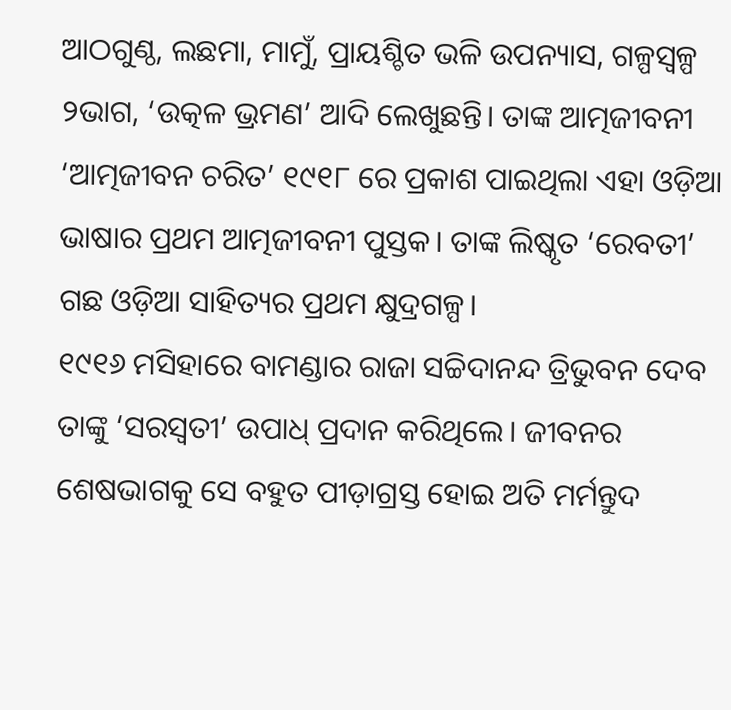ଆଠଗୁଣ୍ଠ, ଲଛମା, ମାମୁଁ, ପ୍ରାୟଶ୍ଚିତ ଭଳି ଉପନ୍ୟାସ, ଗଳ୍ପସ୍ଵଳ୍ପ ୨ଭାଗ, ‘ଉତ୍କଳ ଭ୍ରମଣ’ ଆଦି ଲେଖୁଛନ୍ତି। ତାଙ୍କ ଆତ୍ମଜୀବନୀ ‘ଆତ୍ମଜୀବନ ଚରିତ’ ୧୯୧୮ ରେ ପ୍ରକାଶ ପାଇଥିଲା ଏହା ଓଡ଼ିଆ ଭାଷାର ପ୍ରଥମ ଆତ୍ମଜୀବନୀ ପୁସ୍ତକ। ତାଙ୍କ ଲିଷ୍କୃତ ‘ରେବତୀ’ ଗଛ ଓଡ଼ିଆ ସାହିତ୍ୟର ପ୍ରଥମ କ୍ଷୁଦ୍ରଗଳ୍ପ।
୧୯୧୬ ମସିହାରେ ବାମଣ୍ଡାର ରାଜା ସଚ୍ଚିଦାନନ୍ଦ ତ୍ରିଭୁବନ ଦେବ ତାଙ୍କୁ ‘ସରସ୍ୱତୀ’ ଉପାଧ୍ ପ୍ରଦାନ କରିଥିଲେ। ଜୀବନର ଶେଷଭାଗକୁ ସେ ବହୁତ ପୀଡ଼ାଗ୍ରସ୍ତ ହୋଇ ଅତି ମର୍ମନ୍ତୁଦ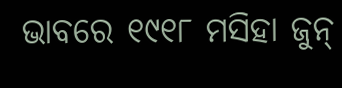ଭାବରେ ୧୯୧୮ ମସିହା ଜୁନ୍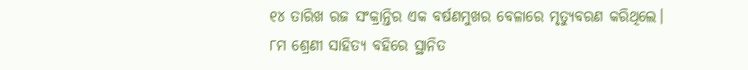୧୪ ତାରିଖ ରଜ ସଂକ୍ରାନ୍ତିର ଏକ ବର୍ଷଣମୁଖର ବେଳାରେ ମୃତ୍ୟୁବରଣ କରିଥିଲେ।
୮ମ ଶ୍ରେଣୀ ସାହିତ୍ୟ ବହିରେ ସ୍ଥାନିତ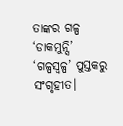ତାଙ୍କର ଗଳ୍ପ ‘ଡାକମୁନ୍ସି’ ‘ଗଳ୍ପସ୍ଵଳ୍ପ’ ପୁସ୍ତକରୁ ସଂଗୃହୀତ।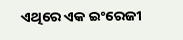ଏଥିରେ ଏକ ଇଂରେଜୀ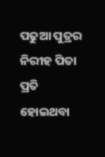ପଢୁଆ ପୁତ୍ରର ନିରୀହ ପିତା ପ୍ରତି ହୋଇଥବା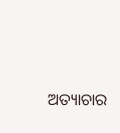ଅତ୍ୟାଚାର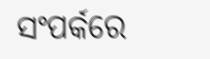ସଂପର୍କରେ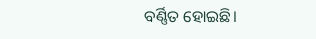ବର୍ଣ୍ଣିତ ହୋଇଛି।